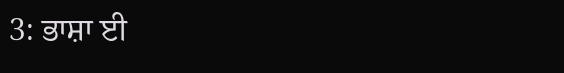3: ਭਾਸ਼ਾ ਈ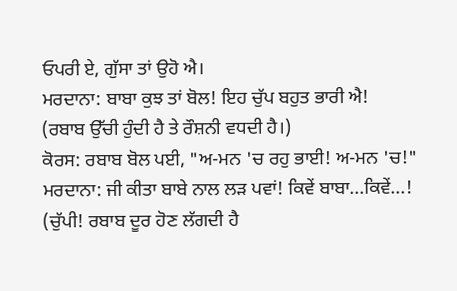ਓਪਰੀ ਏ, ਗੁੱਸਾ ਤਾਂ ਉਹੋ ਐ।
ਮਰਦਾਨਾ: ਬਾਬਾ ਕੁਝ ਤਾਂ ਬੋਲ! ਇਹ ਚੁੱਪ ਬਹੁਤ ਭਾਰੀ ਐ!
(ਰਬਾਬ ਉੱਚੀ ਹੁੰਦੀ ਹੈ ਤੇ ਰੌਸ਼ਨੀ ਵਧਦੀ ਹੈ।)
ਕੋਰਸ: ਰਬਾਬ ਬੋਲ ਪਈ, "ਅ-ਮਨ 'ਚ ਰਹੁ ਭਾਈ! ਅ-ਮਨ 'ਚ!"
ਮਰਦਾਨਾ: ਜੀ ਕੀਤਾ ਬਾਬੇ ਨਾਲ ਲੜ ਪਵਾਂ! ਕਿਵੇਂ ਬਾਬਾ...ਕਿਵੇਂ...!
(ਚੁੱਪੀ! ਰਬਾਬ ਦੂਰ ਹੋਣ ਲੱਗਦੀ ਹੈ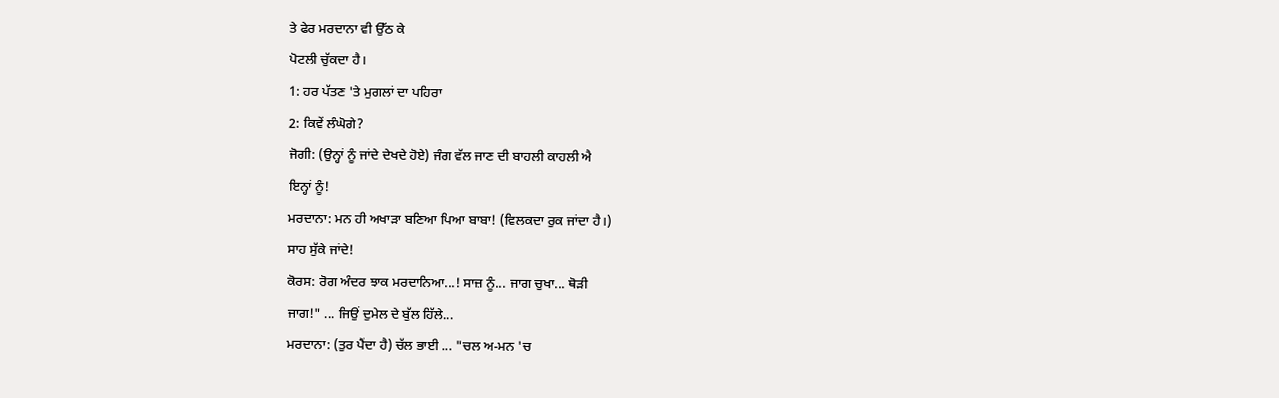ਤੇ ਫੇਰ ਮਰਦਾਨਾ ਵੀ ਉੱਠ ਕੇ
ਪੋਟਲੀ ਚੁੱਕਦਾ ਹੈ।
1: ਹਰ ਪੱਤਣ 'ਤੇ ਮੁਗਲਾਂ ਦਾ ਪਹਿਰਾ
2: ਕਿਵੇਂ ਲੰਘੋਗੇ?
ਜੋਗੀ: (ਉਨ੍ਹਾਂ ਨੂੰ ਜਾਂਦੇ ਦੇਖਦੇ ਹੋਏ) ਜੰਗ ਵੱਲ ਜਾਣ ਦੀ ਬਾਹਲੀ ਕਾਹਲੀ ਐ
ਇਨ੍ਹਾਂ ਨੂੰ!
ਮਰਦਾਨਾ: ਮਨ ਹੀ ਅਖਾੜਾ ਬਣਿਆ ਪਿਆ ਬਾਬਾ! (ਵਿਲਕਦਾ ਰੁਕ ਜਾਂਦਾ ਹੈ।)
ਸਾਹ ਸੁੱਕੇ ਜਾਂਦੇ!
ਕੋਰਸ: ਰੋਗ ਅੰਦਰ ਝਾਕ ਮਰਦਾਨਿਆ...! ਸਾਜ਼ ਨੂੰ... ਜਾਗ ਚੁਖਾ... ਥੋੜੀ
ਜਾਗ!" ... ਜਿਉਂ ਦੁਮੇਲ ਦੇ ਬੁੱਲ ਹਿੱਲੇ...
ਮਰਦਾਨਾ: (ਤੁਰ ਪੈਂਦਾ ਹੈ) ਚੱਲ ਭਾਈ ... "ਚਲ ਅ-ਮਨ 'ਚ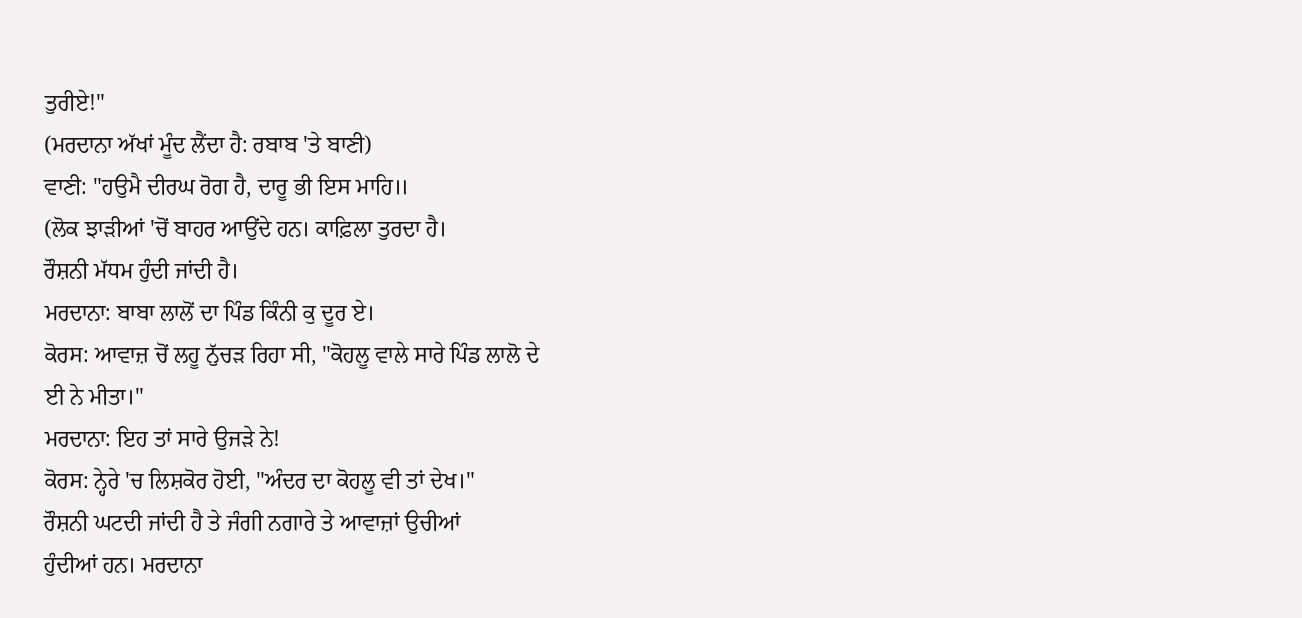ਤੁਰੀਏ!"
(ਮਰਦਾਨਾ ਅੱਖਾਂ ਮੂੰਦ ਲੈਂਦਾ ਹੈ: ਰਬਾਬ 'ਤੇ ਬਾਣੀ)
ਵਾਣੀ: "ਹਉਮੈ ਦੀਰਘ ਰੋਗ ਹੈ, ਦਾਰੂ ਭੀ ਇਸ ਮਾਹਿ॥
(ਲੋਕ ਝਾੜੀਆਂ 'ਚੋਂ ਬਾਹਰ ਆਉਂਦੇ ਹਨ। ਕਾਫ਼ਿਲਾ ਤੁਰਦਾ ਹੈ।
ਰੌਸ਼ਨੀ ਮੱਧਮ ਹੁੰਦੀ ਜਾਂਦੀ ਹੈ।
ਮਰਦਾਨਾ: ਬਾਬਾ ਲਾਲੋਂ ਦਾ ਪਿੰਡ ਕਿੰਨੀ ਕੁ ਦੂਰ ਏ।
ਕੋਰਸ: ਆਵਾਜ਼ ਚੋਂ ਲਹੂ ਨੁੱਚੜ ਰਿਹਾ ਸੀ, "ਕੋਹਲੂ ਵਾਲੇ ਸਾਰੇ ਪਿੰਡ ਲਾਲੋ ਦੇ
ਈ ਨੇ ਮੀਤਾ।"
ਮਰਦਾਨਾ: ਇਹ ਤਾਂ ਸਾਰੇ ਉਜੜੇ ਨੇ!
ਕੋਰਸ: ਨ੍ਹੇਰੇ 'ਚ ਲਿਸ਼ਕੋਰ ਹੋਈ, "ਅੰਦਰ ਦਾ ਕੋਹਲੂ ਵੀ ਤਾਂ ਦੇਖ।"
ਰੌਸ਼ਨੀ ਘਟਦੀ ਜਾਂਦੀ ਹੈ ਤੇ ਜੰਗੀ ਨਗਾਰੇ ਤੇ ਆਵਾਜ਼ਾਂ ਉਚੀਆਂ
ਹੁੰਦੀਆਂ ਹਨ। ਮਰਦਾਨਾ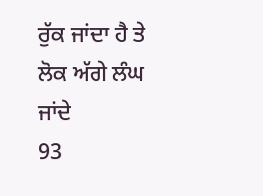ਰੁੱਕ ਜਾਂਦਾ ਹੈ ਤੇ ਲੋਕ ਅੱਗੇ ਲੰਘ ਜਾਂਦੇ
93